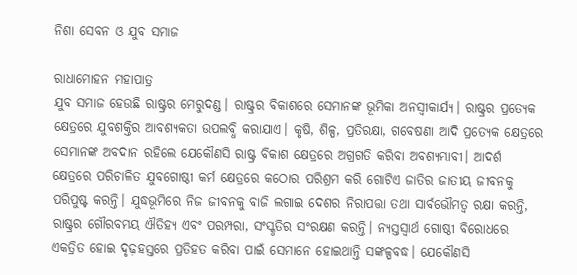ନିଶା ସେବନ ଓ ଯୁବ ସମାଜ

ରାଧାମୋହନ ମହାପାତ୍ର
ଯୁବ ସମାଜ ହେଉଛି ରାଷ୍ଟ୍ରର ମେରୁଦଣ୍ଡ। ରାଷ୍ଟ୍ରର ବିକାଶରେ ସେମାନଙ୍କ ଭୂମିକା ଅନସ୍ବୀକାର୍ଯ୍ୟ। ରାଷ୍ଟ୍ରର ପ୍ରତ୍ୟେକ କ୍ଷେତ୍ରରେ ଯୁବଶକ୍ତିର ଆବଶ୍ୟକତା ଉପଲବ୍ଧି କରାଯାଏ। କୃଷି, ଶିଳ୍ପ, ପ୍ରତିରକ୍ଷା, ଗବେଷଣା ଆଦି ପ୍ରତ୍ୟେକ କ୍ଷେତ୍ରରେ ସେମାନଙ୍କ ଅବଦାନ ରହିଲେ ଯେକୌଣସି ରାଷ୍ଟ୍ର ବିକାଶ କ୍ଷେତ୍ରରେ ଅଗ୍ରଗତି କରିବା ଅବଶ୍ୟମ୍ଭାବୀ। ଆଦର୍ଶ କ୍ଷେତ୍ରରେ ପରିଚାଳିତ ଯୁବଗୋଷ୍ଠୀ କର୍ମ କ୍ଷେତ୍ରରେ କଠୋର ପରିଶ୍ରମ କରି ଗୋଟିଏ ଜାତିର ଜାତୀୟ ଜୀବନକୁ ପରିପୁଷ୍ଟ କରନ୍ତି। ଯୁଦ୍ଧଭୂମିରେ ନିଜ ଜୀବନକୁ ବାଜି ଲଗାଇ ଦେଶର ନିରାପତ୍ତା ତଥା ସାର୍ବଭୌମତ୍ୱ ରକ୍ଷା କରନ୍ତି, ରାଷ୍ଟ୍ରର ଗୌରବମୟ ଐତିହ୍ୟ ଏବଂ ପରମ୍ପରା, ସଂସ୍କୃତିର ସଂରକ୍ଷଣ କରନ୍ତି। ନ୍ୟସ୍ତସ୍ବାର୍ଥ ଗୋଷ୍ଠୀ ବିରୋଧରେ ଏକତ୍ରିତ ହୋଇ ଦୃଢ଼ହସ୍ତରେ ପ୍ରତିହତ କରିବା ପାଇଁ ସେମାନେ ହୋଇଥାନ୍ତି ସଙ୍କଳ୍ପବଦ୍ଧ। ଯେକୌଣସି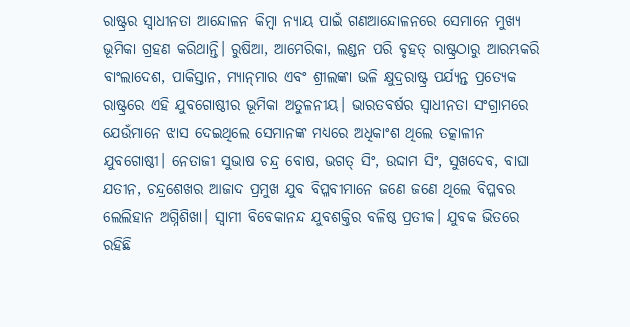ରାଷ୍ଟ୍ରର ସ୍ବାଧୀନତା ଆନ୍ଦୋଳନ କିମ୍ବା ନ୍ୟାୟ ପାଇଁ ଗଣଆନ୍ଦୋଳନରେ ସେମାନେ ମୁଖ୍ୟ ଭୂମିକା ଗ୍ରହଣ କରିଥାନ୍ତି। ରୁଷିଆ, ଆମେରିକା, ଲଣ୍ଡନ ପରି ବୃହତ୍‌ ରାଷ୍ଟ୍ରଠାରୁ ଆରମ୍ଭକରି ବାଂଲାଦେଶ, ପାକିସ୍ତାନ, ମ୍ୟାନ୍‌ମାର ଏବଂ ଶ୍ରୀଲଙ୍କା ଭଳି କ୍ଷୁଦ୍ରରାଷ୍ଟ୍ର ପର୍ଯ୍ୟନ୍ତ ପ୍ରତ୍ୟେକ ରାଷ୍ଟ୍ରରେ ଏହି ଯୁବଗୋଷ୍ଠୀର ଭୂମିକା ଅତୁଳନୀୟ। ଭାରତବର୍ଷର ସ୍ବାଧୀନତା ସଂଗ୍ରାମରେ ଯେଉଁମାନେ ଝାସ ଦେଇଥିଲେ ସେମାନଙ୍କ ମଧ୍ୟରେ ଅଧିକାଂଶ ଥିଲେ ତତ୍କାଳୀନ ଯୁବଗୋଷ୍ଠୀ। ନେତାଜୀ ସୁଭାଷ ଚନ୍ଦ୍ର ବୋଷ, ଭଗତ୍‌ ସିଂ, ଉଦ୍ଦାମ ସିଂ, ସୁଖଦେବ, ବାଘା ଯତୀନ, ଚନ୍ଦ୍ରଶେଖର ଆଜାଦ ପ୍ରମୁଖ ଯୁବ ବିପ୍ଳବୀମାନେ ଜଣେ ଜଣେ ଥିଲେ ବିପ୍ଳବର ଲେଲିହାନ ଅଗ୍ନିଶିଖା। ସ୍ବାମୀ ବିବେକାନନ୍ଦ ଯୁବଶକ୍ତିର ବଳିଷ୍ଠ ପ୍ରତୀକ। ଯୁବକ ଭିତରେ ରହିଛି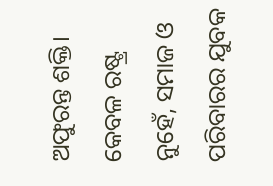ଅଫୁରନ୍ତ ଶକ୍ତି। କେବଳ ରଷ୍ଟ୍ର ନୁହେଁ, ସମାଜ ଓ ପରିବାରର ଯୁବକ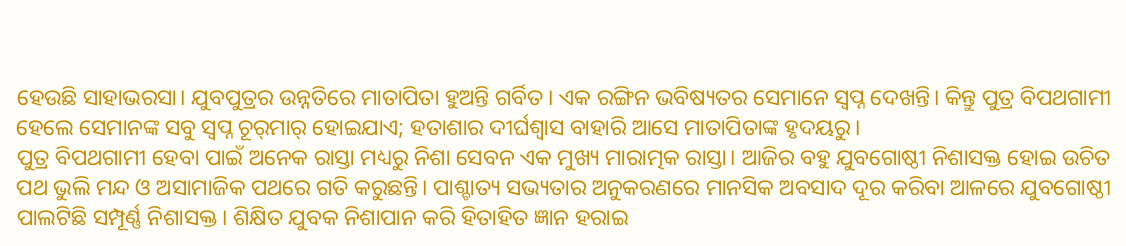ହେଉଛି ସାହାଭରସା। ଯୁବପୁତ୍ରର ଉନ୍ନତିରେ ମାତାପିତା ହୁଅନ୍ତି ଗର୍ବିତ। ଏକ ରଙ୍ଗିନ ଭବିଷ୍ୟତର ସେମାନେ ସ୍ବପ୍ନ ଦେଖନ୍ତି। କିନ୍ତୁ ପୁତ୍ର ବିପଥଗାମୀ ହେଲେ ସେମାନଙ୍କ ସବୁ ସ୍ବପ୍ନ ଚୂର୍‌ମାର୍‌ ହୋଇଯାଏ; ହତାଶାର ଦୀର୍ଘଶ୍ୱାସ ବାହାରି ଆସେ ମାତାପିତାଙ୍କ ହୃଦୟରୁ।
ପୁତ୍ର ବିପଥଗାମୀ ହେବା ପାଇଁ ଅନେକ ରାସ୍ତା ମଧ୍ୟରୁ ନିଶା ସେବନ ଏକ ମୁଖ୍ୟ ମାରାତ୍ମକ ରାସ୍ତା। ଆଜିର ବହୁ ଯୁବଗୋଷ୍ଠୀ ନିଶାସକ୍ତ ହୋଇ ଉଚିତ ପଥ ଭୁଲି ମନ୍ଦ ଓ ଅସାମାଜିକ ପଥରେ ଗତି କରୁଛନ୍ତି। ପାଶ୍ଚାତ୍ୟ ସଭ୍ୟତାର ଅନୁକରଣରେ ମାନସିକ ଅବସାଦ ଦୂର କରିବା ଆଳରେ ଯୁବଗୋଷ୍ଠୀ ପାଲଟିଛି ସମ୍ପୂର୍ଣ୍ଣ ନିଶାସକ୍ତ। ଶିକ୍ଷିତ ଯୁବକ ନିଶାପାନ କରି ହିତାହିତ ଜ୍ଞାନ ହରାଇ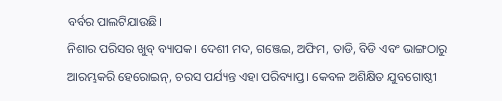ବର୍ବର ପାଲଟିଯାଉଛି।
ନିଶାର ପରିସର ଖୁବ୍‌ ବ୍ୟାପକ। ଦେଶୀ ମଦ, ଗଞ୍ଜେଇ, ଅଫିମ, ତାଡି, ବିଡି ଏବଂ ଭାଙ୍ଗଠାରୁ ଆରମ୍ଭକରି ହେରୋଇନ୍‌, ଚରସ ପର୍ଯ୍ୟନ୍ତ ଏହା ପରିବ୍ୟାପ୍ତ। କେବଳ ଅଶିକ୍ଷିତ ଯୁବଗୋଷ୍ଠୀ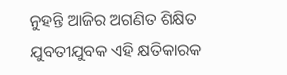ନୁହନ୍ତି ଆଜିର ଅଗଣିତ ଶିକ୍ଷିତ ଯୁବତୀଯୁବକ ଏହି କ୍ଷତିକାରକ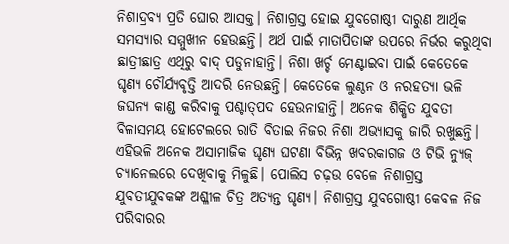ନିଶାଦ୍ରବ୍ୟ ପ୍ରତି ଘୋର ଆସକ୍ତ। ନିଶାଗ୍ରସ୍ତ ହୋଇ ଯୁବଗୋଷ୍ଠୀ ଦାରୁଣ ଆର୍ଥିକ ସମସ୍ୟାର ସମ୍ମୁଖୀନ ହେଉଛନ୍ତି। ଅର୍ଥ ପାଇଁ ମାତାପିତାଙ୍କ ଉପରେ ନିର୍ଭର କରୁଥିବା ଛାତ୍ରୀଛାତ୍ର ଏଥିରୁ ବାଦ୍‌ ପଡୁନାହାନ୍ତି। ନିଶା ଖର୍ଚ୍ଚ ମେଣ୍ଟାଇବା ପାଇଁ କେତେକେ ଘୃଣ୍ୟ ଚୌର୍ଯ୍ୟବୃତ୍ତି ଆଦରି ନେଉଛନ୍ତି। କେତେକେ ଲୁଣ୍ଠନ ଓ ନରହତ୍ୟା ଭଳି ଜଘନ୍ୟ କାଣ୍ଡ କରିବାକୁ ପଶ୍ଚାତ୍‌ପଦ ହେଉନାହାନ୍ତି। ଅନେକ ଶିକ୍ଷିତ ଯୁବତୀ ବିଳାସମୟ ହୋଟେଲରେ ରାତି ବିତାଇ ନିଜର ନିଶା ଅଭ୍ୟାସକୁ ଜାରି ରଖୁଛନ୍ତି। ଏହିଭଳି ଅନେକ ଅସାମାଜିକ ଘୃଣ୍ୟ ଘଟଣା ବିଭିନ୍ନ ଖବରକାଗଜ ଓ ଟିଭି ନ୍ୟୁଜ୍‌ ଚ୍ୟାନେଲରେ ଦେଖିବାକୁ ମିଳୁଛି। ପୋଲିସ ଚଢ଼ଉ ବେଳେ ନିଶାଗ୍ରସ୍ତ ଯୁବତୀଯୁବକଙ୍କ ଅଶ୍ଳୀଳ ଚିତ୍ର ଅତ୍ୟନ୍ତ ଘୃଣ୍ୟ। ନିଶାଗ୍ରସ୍ତ ଯୁବଗୋଷ୍ଠୀ କେବଳ ନିଜ ପରିବାରର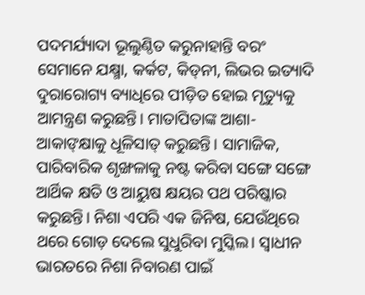ପଦମର୍ଯ୍ୟାଦା ଭୂଲୁଣ୍ଠିତ କରୁନାହାନ୍ତି ବରଂ ସେମାନେ ଯକ୍ଷ୍ମା, କର୍କଟ, କିଡ୍‌ନୀ, ଲିଭର ଇତ୍ୟାଦି ଦୁରାରୋଗ୍ୟ ବ୍ୟାଧିରେ ପୀଡ଼ିତ ହୋଇ ମୃତ୍ୟୁକୁ ଆମନ୍ତ୍ରଣ କରୁଛନ୍ତି। ମାତାପିତାଙ୍କ ଆଶା-ଆକାଙ୍‌କ୍ଷାକୁ ଧୂଳିସାତ୍‌ କରୁଛନ୍ତି। ସାମାଜିକ, ପାରିବାରିକ ଶୃଙ୍ଖଳାକୁ ନଷ୍ଟ କରିବା ସଙ୍ଗେ ସଙ୍ଗେ ଆର୍ଥିକ କ୍ଷତି ଓ ଆୟୁଷ କ୍ଷୟର ପଥ ପରିଷ୍କାର କରୁଛନ୍ତି। ନିଶା ଏପରି ଏକ ଜିନିଷ, ଯେଉଁଥିରେ ଥରେ ଗୋଡ଼ ଦେଲେ ସୁଧୁରିବା ମୁସ୍କିଲ। ସ୍ବାଧୀନ ଭାରତରେ ନିଶା ନିବାରଣ ପାଇଁ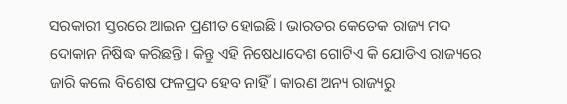ସରକାରୀ ସ୍ତରରେ ଆଇନ ପ୍ରଣୀତ ହୋଇଛି। ଭାରତର କେତେକ ରାଜ୍ୟ ମଦ ଦୋକାନ ନିଷିଦ୍ଧ କରିଛନ୍ତି। କିନ୍ତୁ ଏହି ନିଷେଧାଦେଶ ଗୋଟିଏ କି ଯୋଡିଏ ରାଜ୍ୟରେ ଜାରି କଲେ ବିଶେଷ ଫଳପ୍ରଦ ହେବ ନାହିଁ। କାରଣ ଅନ୍ୟ ରାଜ୍ୟରୁ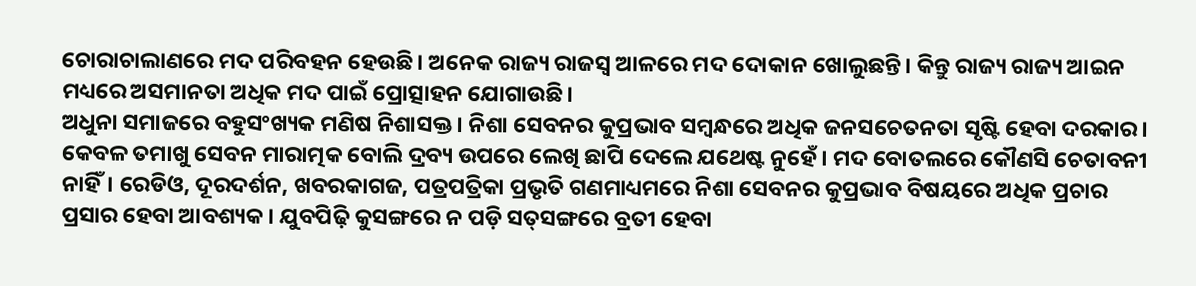ଚୋରାଚାଲାଣରେ ମଦ ପରିବହନ ହେଉଛି। ଅନେକ ରାଜ୍ୟ ରାଜସ୍ବ ଆଳରେ ମଦ ଦୋକାନ ଖୋଲୁଛନ୍ତି। କିନ୍ତୁ ରାଜ୍ୟ ରାଜ୍ୟ ଆଇନ ମଧ୍ୟରେ ଅସମାନତା ଅଧିକ ମଦ ପାଇଁ ପ୍ରୋତ୍ସାହନ ଯୋଗାଉଛି।
ଅଧୁନା ସମାଜରେ ବହୁସଂଖ୍ୟକ ମଣିଷ ନିଶାସକ୍ତ। ନିଶା ସେବନର କୁପ୍ରଭାବ ସମ୍ବନ୍ଧରେ ଅଧିକ ଜନସଚେତନତା ସୃଷ୍ଟି ହେବା ଦରକାର। କେବଳ ତମାଖୁ ସେବନ ମାରାତ୍ମକ ବୋଲି ଦ୍ରବ୍ୟ ଉପରେ ଲେଖି ଛାପି ଦେଲେ ଯଥେଷ୍ଟ ନୁହେଁ। ମଦ ବୋତଲରେ କୌଣସି ଚେତାବନୀ ନାହିଁ। ରେଡିଓ, ଦୂରଦର୍ଶନ, ଖବରକାଗଜ, ପତ୍ରପତ୍ରିକା ପ୍ରଭୃତି ଗଣମାଧ୍ୟମରେ ନିଶା ସେବନର କୁପ୍ରଭାବ ବିଷୟରେ ଅଧିକ ପ୍ରଚାର ପ୍ରସାର ହେବା ଆବଶ୍ୟକ। ଯୁବପିଢ଼ି କୁସଙ୍ଗରେ ନ ପଡ଼ି ସତ୍‌ସଙ୍ଗରେ ବ୍ରତୀ ହେବା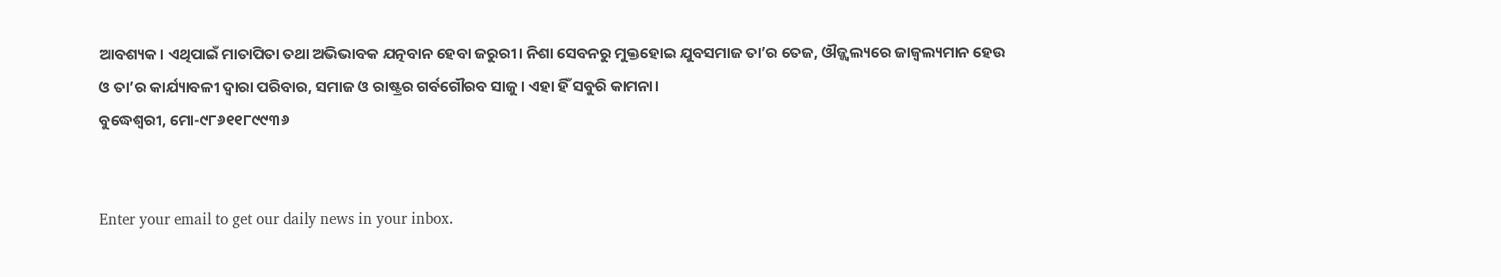ଆବଶ୍ୟକ। ଏଥିପାଇଁ ମାତାପିତା ତଥା ଅଭିଭାବକ ଯତ୍ନବାନ ହେବା ଜରୁରୀ। ନିଶା ସେବନରୁ ମୁକ୍ତହୋଇ ଯୁବସମାଜ ତା’ର ତେଜ, ଔଜ୍ଜ୍ୱଲ୍ୟରେ ଜାଜ୍ୱଲ୍ୟମାନ ହେଉ ଓ ତା’ର କାର୍ଯ୍ୟାବଳୀ ଦ୍ୱାରା ପରିବାର, ସମାଜ ଓ ରାଷ୍ଟ୍ରର ଗର୍ବଗୌରବ ସାଜୁ। ଏହା ହିଁ ସବୁରି କାମନା।
ବୁଦ୍ଧେଶ୍ୱରୀ, ମୋ-୯୮୬୧୧୮୯୯୩୬


Enter your email to get our daily news in your inbox.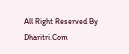All Right Reserved By Dharitri.Com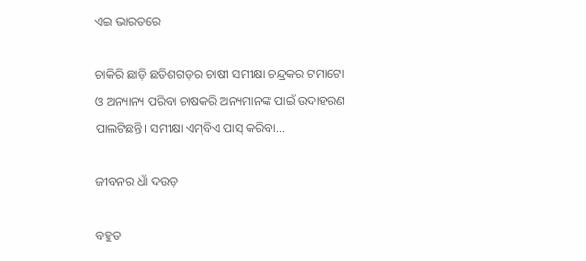ଏଇ ଭାରତରେ

ଚାକିରି ଛାଡ଼ି ଛତିଶଗଡ଼ର ଚାଷୀ ସମୀକ୍ଷା ଚନ୍ଦ୍ରକର ଟମାଟୋ ଓ ଅନ୍ୟାନ୍ୟ ପରିବା ଚାଷକରି ଅନ୍ୟମାନଙ୍କ ପାଇଁ ଉଦାହରଣ ପାଲଟିଛନ୍ତି। ସମୀକ୍ଷା ଏମ୍‌ବିଏ ପାସ୍‌ କରିବା...

ଜୀବନର ଧାଁ ଦଉଡ଼

ବହୁତ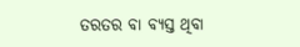ତରତର ବା ବ୍ୟସ୍ତ ଥିବା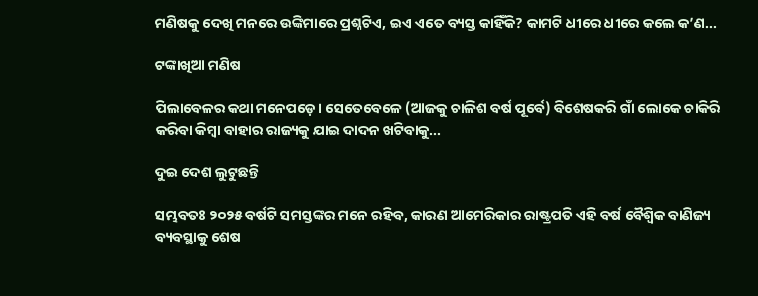ମଣିଷକୁ ଦେଖି ମନରେ ଉଙ୍କିମାରେ ପ୍ରଶ୍ନଟିଏ, ଇଏ ଏତେ ବ୍ୟସ୍ତ କାହିଁକି? କାମଟି ଧୀରେ ଧୀରେ କଲେ କ’ଣ...

ଟଙ୍କାଖିଆ ମଣିଷ

ପିଲାବେଳର କଥା ମନେପଡ଼େ। ସେତେବେଳେ (ଆଜକୁ ଚାଳିଶ ବର୍ଷ ପୂର୍ବେ) ବିଶେଷକରି ଗାଁ ଲୋକେ ଚାକିରି କରିବା କିମ୍ବା ବାହାର ରାଜ୍ୟକୁ ଯାଇ ଦାଦନ ଖଟିବାକୁ...

ଦୁଇ ଦେଶ ଲୁଟୁଛନ୍ତି

ସମ୍ଭବତଃ ୨୦୨୫ ବର୍ଷଟି ସମସ୍ତଙ୍କର ମନେ ରହିବ, କାରଣ ଆମେରିକାର ରାଷ୍ଟ୍ରପତି ଏହି ବର୍ଷ ବୈଶ୍ୱିକ ବାଣିଜ୍ୟ ବ୍ୟବସ୍ଥାକୁ ଶେଷ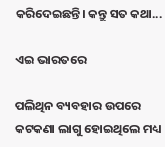କରିଦେଇଛନ୍ତି। କନ୍ତୁ ସତ କଥା...

ଏଇ ଭାରତରେ

ପଲିଥିନ ବ୍ୟବହାର ଉପରେ କଟକଣା ଲାଗୁ ହୋଇଥିଲେ ମଧ୍ୟ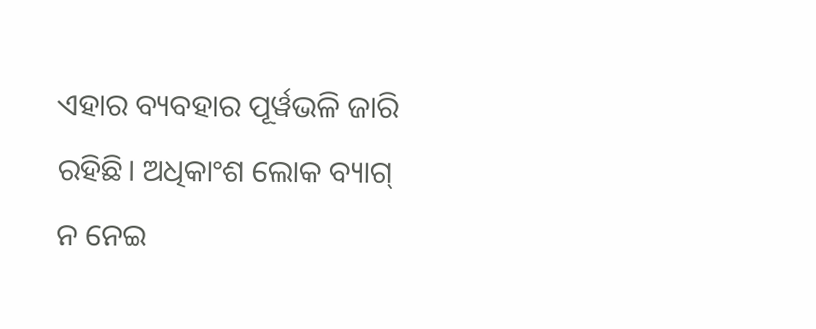ଏହାର ବ୍ୟବହାର ପୂର୍ୱଭଳି ଜାରି ରହିଛି। ଅଧିକାଂଶ ଲୋକ ବ୍ୟାଗ୍‌ ନ ନେଇ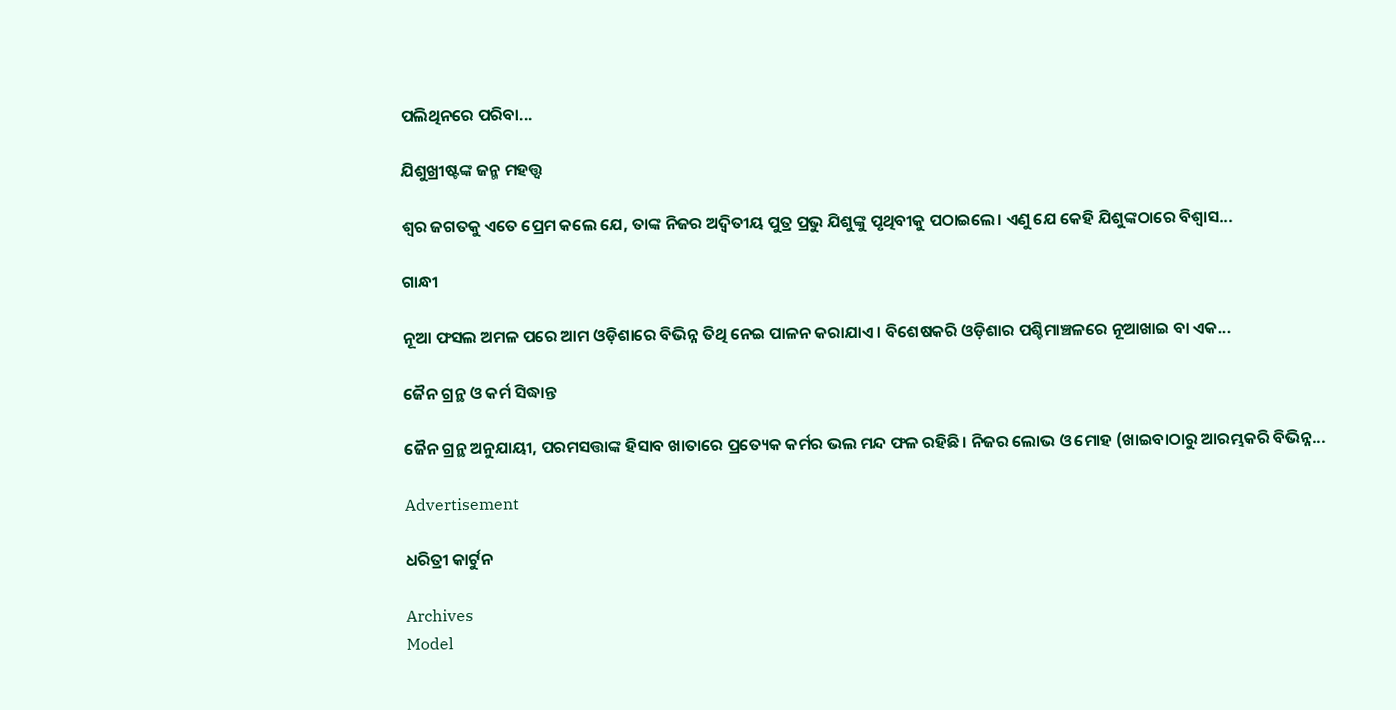ପଲିଥିନରେ ପରିବା...

ଯିଶୁଖ୍ରୀଷ୍ଟଙ୍କ ଜନ୍ମ ମହତ୍ତ୍ୱ

ଶ୍ୱର ଜଗତକୁ ଏତେ ପ୍ରେମ କଲେ ଯେ, ତାଙ୍କ ନିଜର ଅଦ୍ୱିତୀୟ ପୁତ୍ର ପ୍ରଭୁ ଯିଶୁଙ୍କୁ ପୃଥିବୀକୁ ପଠାଇଲେ। ଏଣୁ ଯେ କେହି ଯିଶୁଙ୍କଠାରେ ବିଶ୍ୱାସ...

ଗାନ୍ଧୀ

ନୂଆ ଫସଲ ଅମଳ ପରେ ଆମ ଓଡ଼ିଶାରେ ବିଭିନ୍ନ ତିଥି ନେଇ ପାଳନ କରାଯାଏ। ବିଶେଷକରି ଓଡ଼ିଶାର ପଶ୍ଚିମାଞ୍ଚଳରେ ନୂଆଖାଇ ବା ଏକ...

ଜୈନ ଗ୍ରନ୍ଥ ଓ କର୍ମ ସିଦ୍ଧାନ୍ତ

ଜୈନ ଗ୍ରନ୍ଥ ଅନୁଯାୟୀ, ପରମସତ୍ତାଙ୍କ ହିସାବ ଖାତାରେ ପ୍ରତ୍ୟେକ କର୍ମର ଭଲ ମନ୍ଦ ଫଳ ରହିଛି। ନିଜର ଲୋଭ ଓ ମୋହ (ଖାଇବାଠାରୁ ଆରମ୍ଭକରି ବିଭିନ୍ନ...

Advertisement

ଧରିତ୍ରୀ କାର୍ଟୁନ

Archives
Model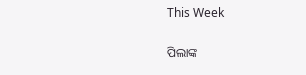This Week

ପିଲାଙ୍କ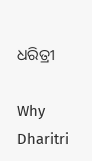ଧରିତ୍ରୀ

Why Dharitri